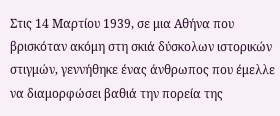Στις 14 Μαρτίου 1939, σε μια Αθήνα που βρισκόταν ακόμη στη σκιά δύσκολων ιστορικών στιγμών, γεννήθηκε ένας άνθρωπος που έμελλε να διαμορφώσει βαθιά την πορεία της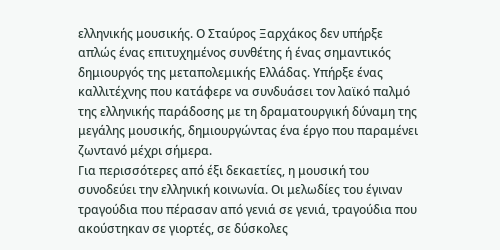ελληνικής μουσικής. Ο Σταύρος Ξαρχάκος δεν υπήρξε απλώς ένας επιτυχημένος συνθέτης ή ένας σημαντικός δημιουργός της μεταπολεμικής Ελλάδας. Υπήρξε ένας καλλιτέχνης που κατάφερε να συνδυάσει τον λαϊκό παλμό της ελληνικής παράδοσης με τη δραματουργική δύναμη της μεγάλης μουσικής, δημιουργώντας ένα έργο που παραμένει ζωντανό μέχρι σήμερα.
Για περισσότερες από έξι δεκαετίες, η μουσική του συνοδεύει την ελληνική κοινωνία. Οι μελωδίες του έγιναν τραγούδια που πέρασαν από γενιά σε γενιά, τραγούδια που ακούστηκαν σε γιορτές, σε δύσκολες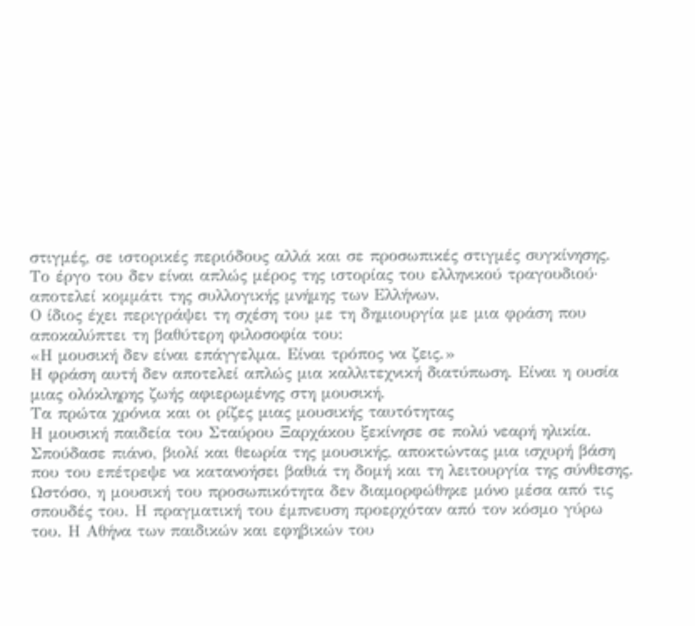στιγμές, σε ιστορικές περιόδους αλλά και σε προσωπικές στιγμές συγκίνησης. Το έργο του δεν είναι απλώς μέρος της ιστορίας του ελληνικού τραγουδιού· αποτελεί κομμάτι της συλλογικής μνήμης των Ελλήνων.
Ο ίδιος έχει περιγράψει τη σχέση του με τη δημιουργία με μια φράση που αποκαλύπτει τη βαθύτερη φιλοσοφία του:
«Η μουσική δεν είναι επάγγελμα. Είναι τρόπος να ζεις.»
Η φράση αυτή δεν αποτελεί απλώς μια καλλιτεχνική διατύπωση. Είναι η ουσία μιας ολόκληρης ζωής αφιερωμένης στη μουσική.
Τα πρώτα χρόνια και οι ρίζες μιας μουσικής ταυτότητας
Η μουσική παιδεία του Σταύρου Ξαρχάκου ξεκίνησε σε πολύ νεαρή ηλικία. Σπούδασε πιάνο, βιολί και θεωρία της μουσικής, αποκτώντας μια ισχυρή βάση που του επέτρεψε να κατανοήσει βαθιά τη δομή και τη λειτουργία της σύνθεσης.
Ωστόσο, η μουσική του προσωπικότητα δεν διαμορφώθηκε μόνο μέσα από τις σπουδές του. Η πραγματική του έμπνευση προερχόταν από τον κόσμο γύρω του. Η Αθήνα των παιδικών και εφηβικών του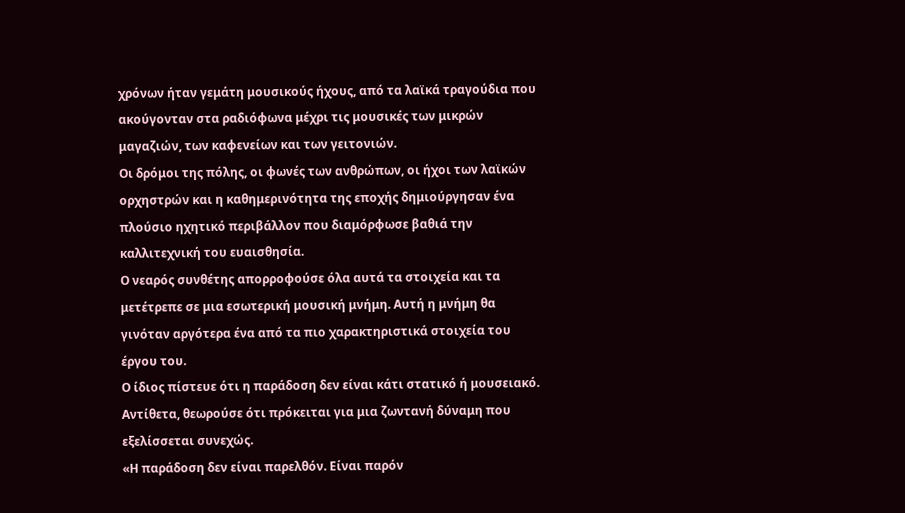χρόνων ήταν γεμάτη μουσικούς ήχους, από τα λαϊκά τραγούδια που ακούγονταν στα ραδιόφωνα μέχρι τις μουσικές των μικρών μαγαζιών, των καφενείων και των γειτονιών.
Οι δρόμοι της πόλης, οι φωνές των ανθρώπων, οι ήχοι των λαϊκών ορχηστρών και η καθημερινότητα της εποχής δημιούργησαν ένα πλούσιο ηχητικό περιβάλλον που διαμόρφωσε βαθιά την καλλιτεχνική του ευαισθησία.
Ο νεαρός συνθέτης απορροφούσε όλα αυτά τα στοιχεία και τα μετέτρεπε σε μια εσωτερική μουσική μνήμη. Αυτή η μνήμη θα γινόταν αργότερα ένα από τα πιο χαρακτηριστικά στοιχεία του έργου του.
Ο ίδιος πίστευε ότι η παράδοση δεν είναι κάτι στατικό ή μουσειακό. Αντίθετα, θεωρούσε ότι πρόκειται για μια ζωντανή δύναμη που εξελίσσεται συνεχώς.
«Η παράδοση δεν είναι παρελθόν. Είναι παρόν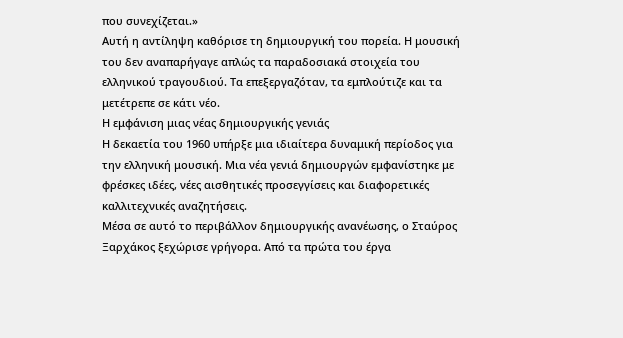που συνεχίζεται.»
Αυτή η αντίληψη καθόρισε τη δημιουργική του πορεία. Η μουσική του δεν αναπαρήγαγε απλώς τα παραδοσιακά στοιχεία του ελληνικού τραγουδιού. Τα επεξεργαζόταν, τα εμπλούτιζε και τα μετέτρεπε σε κάτι νέο.
Η εμφάνιση μιας νέας δημιουργικής γενιάς
Η δεκαετία του 1960 υπήρξε μια ιδιαίτερα δυναμική περίοδος για την ελληνική μουσική. Μια νέα γενιά δημιουργών εμφανίστηκε με φρέσκες ιδέες, νέες αισθητικές προσεγγίσεις και διαφορετικές καλλιτεχνικές αναζητήσεις.
Μέσα σε αυτό το περιβάλλον δημιουργικής ανανέωσης, ο Σταύρος Ξαρχάκος ξεχώρισε γρήγορα. Από τα πρώτα του έργα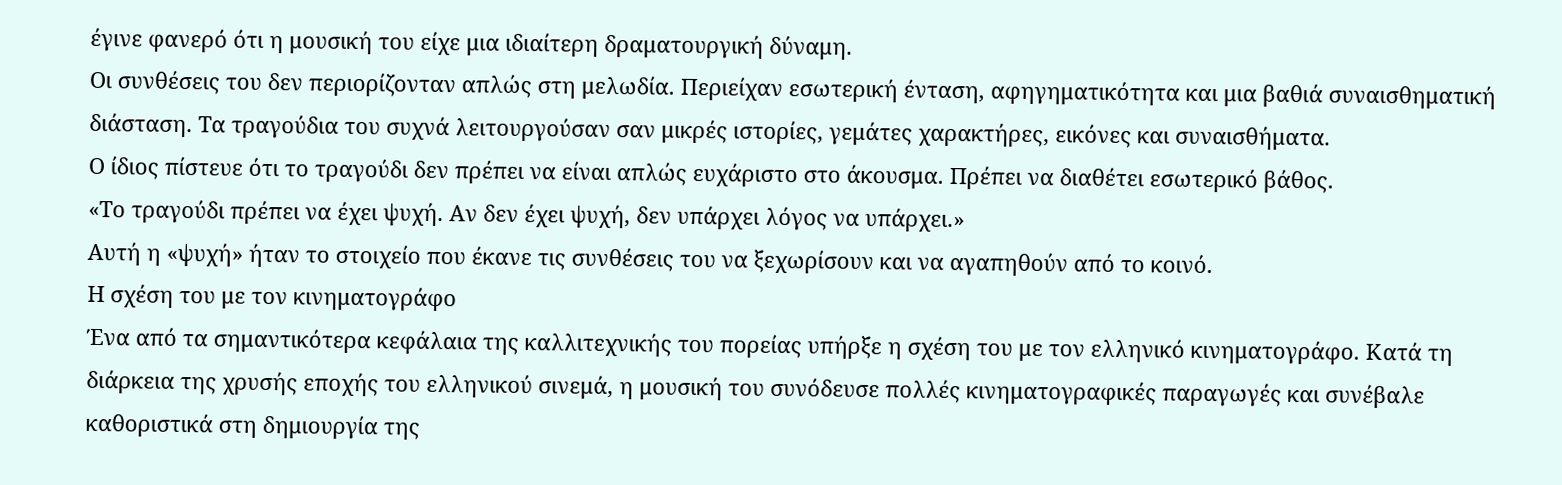έγινε φανερό ότι η μουσική του είχε μια ιδιαίτερη δραματουργική δύναμη.
Οι συνθέσεις του δεν περιορίζονταν απλώς στη μελωδία. Περιείχαν εσωτερική ένταση, αφηγηματικότητα και μια βαθιά συναισθηματική διάσταση. Τα τραγούδια του συχνά λειτουργούσαν σαν μικρές ιστορίες, γεμάτες χαρακτήρες, εικόνες και συναισθήματα.
Ο ίδιος πίστευε ότι το τραγούδι δεν πρέπει να είναι απλώς ευχάριστο στο άκουσμα. Πρέπει να διαθέτει εσωτερικό βάθος.
«Το τραγούδι πρέπει να έχει ψυχή. Αν δεν έχει ψυχή, δεν υπάρχει λόγος να υπάρχει.»
Αυτή η «ψυχή» ήταν το στοιχείο που έκανε τις συνθέσεις του να ξεχωρίσουν και να αγαπηθούν από το κοινό.
Η σχέση του με τον κινηματογράφο
Ένα από τα σημαντικότερα κεφάλαια της καλλιτεχνικής του πορείας υπήρξε η σχέση του με τον ελληνικό κινηματογράφο. Κατά τη διάρκεια της χρυσής εποχής του ελληνικού σινεμά, η μουσική του συνόδευσε πολλές κινηματογραφικές παραγωγές και συνέβαλε καθοριστικά στη δημιουργία της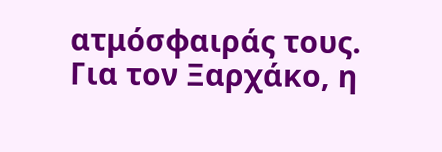ατμόσφαιράς τους.
Για τον Ξαρχάκο, η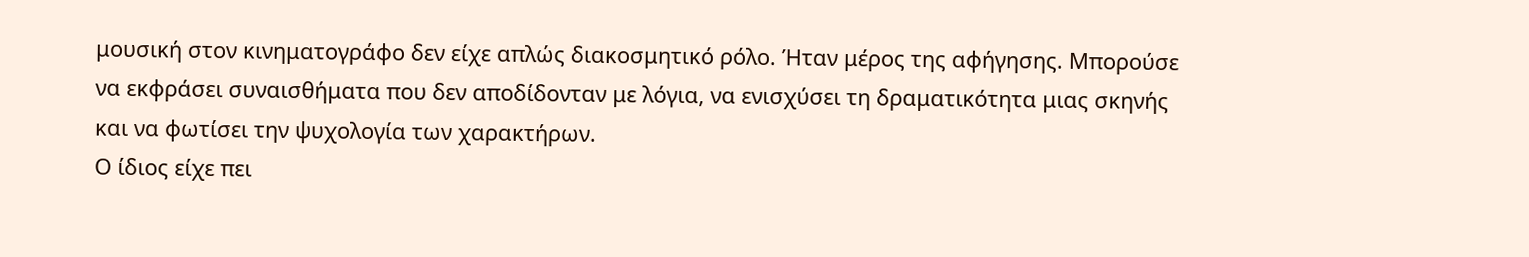μουσική στον κινηματογράφο δεν είχε απλώς διακοσμητικό ρόλο. Ήταν μέρος της αφήγησης. Μπορούσε να εκφράσει συναισθήματα που δεν αποδίδονταν με λόγια, να ενισχύσει τη δραματικότητα μιας σκηνής και να φωτίσει την ψυχολογία των χαρακτήρων.
Ο ίδιος είχε πει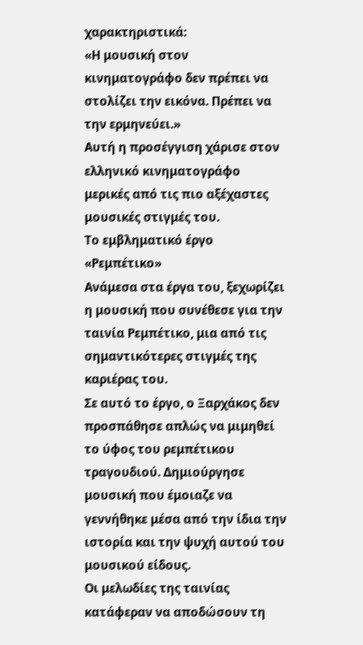χαρακτηριστικά:
«Η μουσική στον κινηματογράφο δεν πρέπει να στολίζει την εικόνα. Πρέπει να την ερμηνεύει.»
Αυτή η προσέγγιση χάρισε στον ελληνικό κινηματογράφο μερικές από τις πιο αξέχαστες μουσικές στιγμές του.
Το εμβληματικό έργο «Ρεμπέτικο»
Ανάμεσα στα έργα του, ξεχωρίζει η μουσική που συνέθεσε για την ταινία Ρεμπέτικο, μια από τις σημαντικότερες στιγμές της καριέρας του.
Σε αυτό το έργο, ο Ξαρχάκος δεν προσπάθησε απλώς να μιμηθεί το ύφος του ρεμπέτικου τραγουδιού. Δημιούργησε μουσική που έμοιαζε να γεννήθηκε μέσα από την ίδια την ιστορία και την ψυχή αυτού του μουσικού είδους.
Οι μελωδίες της ταινίας κατάφεραν να αποδώσουν τη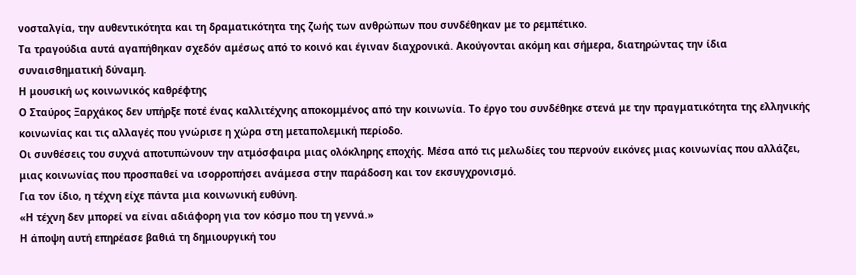νοσταλγία, την αυθεντικότητα και τη δραματικότητα της ζωής των ανθρώπων που συνδέθηκαν με το ρεμπέτικο.
Τα τραγούδια αυτά αγαπήθηκαν σχεδόν αμέσως από το κοινό και έγιναν διαχρονικά. Ακούγονται ακόμη και σήμερα, διατηρώντας την ίδια συναισθηματική δύναμη.
Η μουσική ως κοινωνικός καθρέφτης
Ο Σταύρος Ξαρχάκος δεν υπήρξε ποτέ ένας καλλιτέχνης αποκομμένος από την κοινωνία. Το έργο του συνδέθηκε στενά με την πραγματικότητα της ελληνικής κοινωνίας και τις αλλαγές που γνώρισε η χώρα στη μεταπολεμική περίοδο.
Οι συνθέσεις του συχνά αποτυπώνουν την ατμόσφαιρα μιας ολόκληρης εποχής. Μέσα από τις μελωδίες του περνούν εικόνες μιας κοινωνίας που αλλάζει, μιας κοινωνίας που προσπαθεί να ισορροπήσει ανάμεσα στην παράδοση και τον εκσυγχρονισμό.
Για τον ίδιο, η τέχνη είχε πάντα μια κοινωνική ευθύνη.
«Η τέχνη δεν μπορεί να είναι αδιάφορη για τον κόσμο που τη γεννά.»
Η άποψη αυτή επηρέασε βαθιά τη δημιουργική του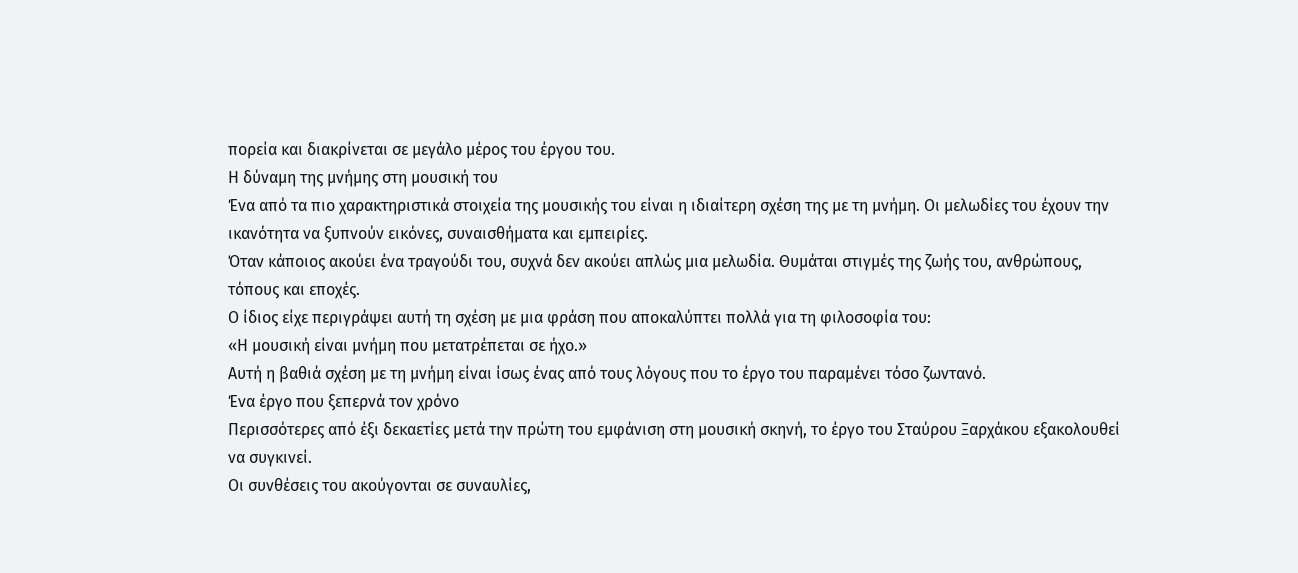πορεία και διακρίνεται σε μεγάλο μέρος του έργου του.
Η δύναμη της μνήμης στη μουσική του
Ένα από τα πιο χαρακτηριστικά στοιχεία της μουσικής του είναι η ιδιαίτερη σχέση της με τη μνήμη. Οι μελωδίες του έχουν την ικανότητα να ξυπνούν εικόνες, συναισθήματα και εμπειρίες.
Όταν κάποιος ακούει ένα τραγούδι του, συχνά δεν ακούει απλώς μια μελωδία. Θυμάται στιγμές της ζωής του, ανθρώπους, τόπους και εποχές.
Ο ίδιος είχε περιγράψει αυτή τη σχέση με μια φράση που αποκαλύπτει πολλά για τη φιλοσοφία του:
«Η μουσική είναι μνήμη που μετατρέπεται σε ήχο.»
Αυτή η βαθιά σχέση με τη μνήμη είναι ίσως ένας από τους λόγους που το έργο του παραμένει τόσο ζωντανό.
Ένα έργο που ξεπερνά τον χρόνο
Περισσότερες από έξι δεκαετίες μετά την πρώτη του εμφάνιση στη μουσική σκηνή, το έργο του Σταύρου Ξαρχάκου εξακολουθεί να συγκινεί.
Οι συνθέσεις του ακούγονται σε συναυλίες,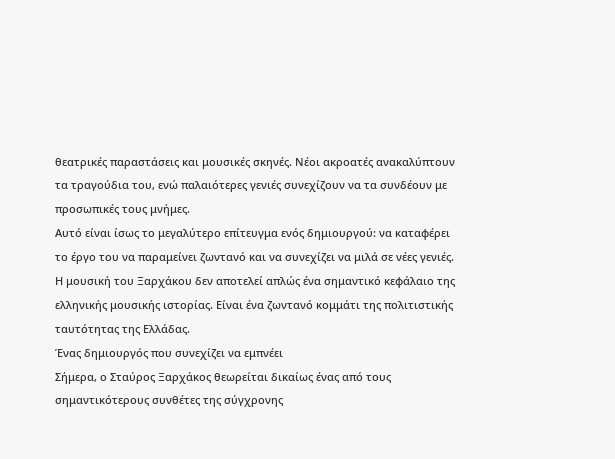θεατρικές παραστάσεις και μουσικές σκηνές. Νέοι ακροατές ανακαλύπτουν τα τραγούδια του, ενώ παλαιότερες γενιές συνεχίζουν να τα συνδέουν με προσωπικές τους μνήμες.
Αυτό είναι ίσως το μεγαλύτερο επίτευγμα ενός δημιουργού: να καταφέρει το έργο του να παραμείνει ζωντανό και να συνεχίζει να μιλά σε νέες γενιές.
Η μουσική του Ξαρχάκου δεν αποτελεί απλώς ένα σημαντικό κεφάλαιο της ελληνικής μουσικής ιστορίας. Είναι ένα ζωντανό κομμάτι της πολιτιστικής ταυτότητας της Ελλάδας.
Ένας δημιουργός που συνεχίζει να εμπνέει
Σήμερα, ο Σταύρος Ξαρχάκος θεωρείται δικαίως ένας από τους σημαντικότερους συνθέτες της σύγχρονης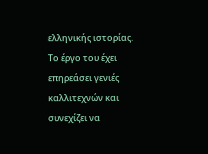ελληνικής ιστορίας. Το έργο του έχει επηρεάσει γενιές καλλιτεχνών και συνεχίζει να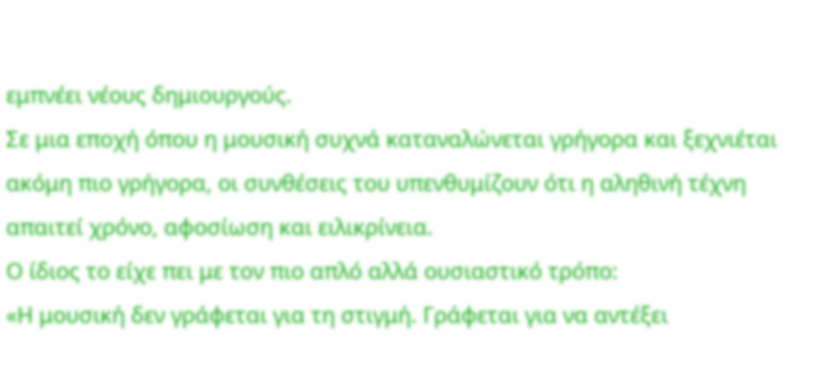εμπνέει νέους δημιουργούς.
Σε μια εποχή όπου η μουσική συχνά καταναλώνεται γρήγορα και ξεχνιέται ακόμη πιο γρήγορα, οι συνθέσεις του υπενθυμίζουν ότι η αληθινή τέχνη απαιτεί χρόνο, αφοσίωση και ειλικρίνεια.
Ο ίδιος το είχε πει με τον πιο απλό αλλά ουσιαστικό τρόπο:
«Η μουσική δεν γράφεται για τη στιγμή. Γράφεται για να αντέξει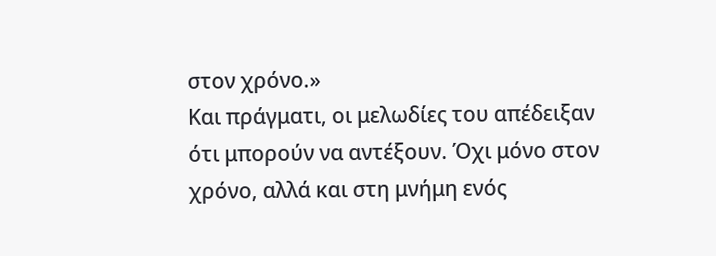στον χρόνο.»
Και πράγματι, οι μελωδίες του απέδειξαν ότι μπορούν να αντέξουν. Όχι μόνο στον χρόνο, αλλά και στη μνήμη ενός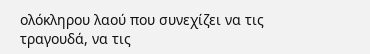ολόκληρου λαού που συνεχίζει να τις τραγουδά, να τις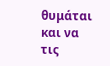θυμάται και να τις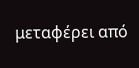μεταφέρει από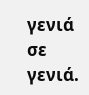γενιά σε γενιά.